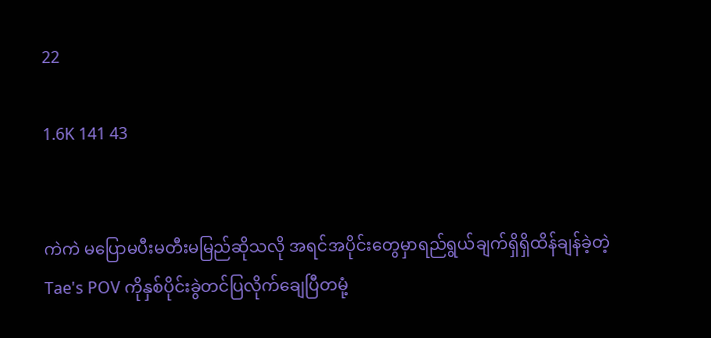22

1.6K 141 43


ကဲကဲ မပြောမပီးမတီးမမြည်ဆိုသလို အရင်အပိုင်းတွေမှာရည်ရွယ်ချက်ရှိရှိထိန်ချန်ခဲ့တဲ့Tae's POV ကိုနှစ်ပိုင်းခွဲတင်ပြလိုက်ချေပြီတမုံ့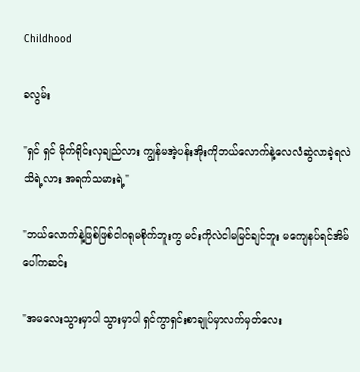Childhood

ခလွမ်း

"ရှင် ရှင် မိုက်ရိုင်းလှချည်လား ကျွန်မအဲ့ပန်းအိုးကိုဘယ်လောက်နဲ့လေလံဆွဲလာခဲ့ရလဲသိရဲ့လား အရက်သမားရဲ့"

"ဘယ်လောက်နဲ့ဖြစ်ဖြစ်ငါဂရုမစိုက်ဘူးကွ မင်းကိုလဲငါမမြင်ချင်ဘူး မကျေနပ်ရင်အိမ်ပေါ်ကဆင်း

"အမလေးသွားမှာပါ သွားမှာပါ ရှင်ကွာရှင်းစာချုပ်မှာလက်မှတ်လေး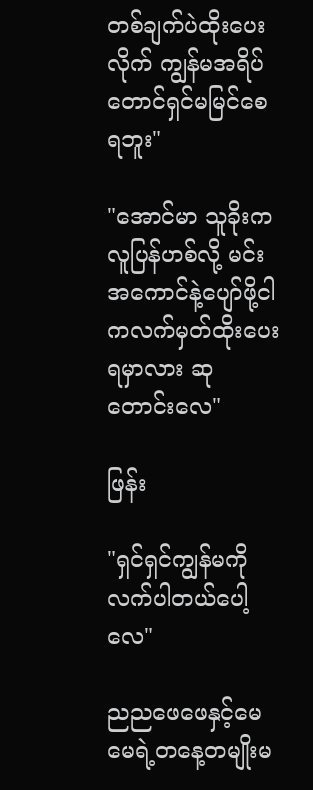တစ်ချက်ပဲထိုးပေးလိုက် ကျွန်မအရိပ်တောင်ရှင်မမြင်စေရဘူး"

"အောင်မာ သူခိုးကလူပြန်ဟစ်လို့ မင်းအကောင်နဲ့ပျော်ဖို့ငါကလက်မှတ်ထိုးပေးရမှာလား ဆုတောင်းလေ"

ဖြန်း

"ရှင်ရှင်ကျွန်မကိုလက်ပါတယ်ပေါ့လေ"

ညညဖေဖေနှင့်မေမေရဲ့တနေ့တမျိုးမ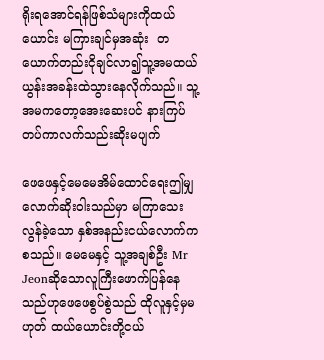ရိုးရအောင်ရန်ဖြစ်သံများကိုထယ်ယောင်း မကြားချင်မှအဆုံး  တယောက်တည်းငိုချင်လာ၍သူ့အမထယ်ယွန်းအခန်းထဲသွားနေလိုက်သည်။ သူ့အမကတော့အေးဆေးပင် နားကြပ်တပ်ကာလက်သည်းဆိုးမပျက်

ဖေဖေနှင့်မေမေအိမ်ထောင်ရေးဤမျှလောက်ဆိုးဝါးသည်မှာ မကြာသေး လွန်ခဲ့သော နှစ်အနည်းငယ်လောက်ကစသည်။ မေမေနှင့် သူ့အချစ်ဦး Mr Jeonဆိုသောလူကြီးဖောက်ပြန်နေသည်ဟုဖေဖေစွပ်စွဲသည် ထိုလူနှင့်မှမဟုတ် ထယ်ယောင်းတို့ငယ်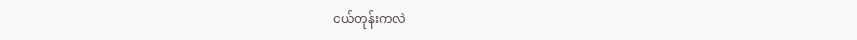ငယ်တုန်းကလဲ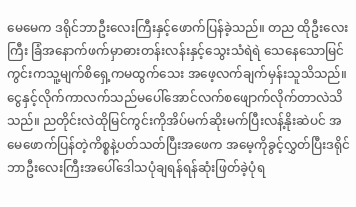မေမေက ဒရိုင်ဘာဦးလေးကြီးနှင့်ဖောက်ပြန်ခဲ့သည်။ တည ထိုဦးလေးကြီး ခြံအနောက်ဖက်မှာဓားတန်းလန်းနှင့်သွေးသံရဲရဲ သေနေသောမြင်ကွင်းကသူ့မျက်စိရှေ့ကမထွက်သေး အဖေ့လက်ချက်မှန်းသူသိသည်။ ငွေနှင့်လိုက်ကာလက်သည်မပေါ်အောင်လက်စဖျောက်လိုက်တာလဲသိသည်။ ညတိုင်းလဲထိုမြင်ကွင်းကိုအိပ်မက်ဆိုးမက်ပြီးလန့်နိုးဆဲပင် အမေဖောက်ပြန်တဲ့ကိစ္စနဲ့ပတ်သတ်ပြီးအဖေက အမေ့ကိုခွင့်လွှတ်ပြီးဒရိုင်ဘာဦးလေးကြီးအပေါ်ဒေါသပုံချရန်ရန်ဆုံးဖြတ်ခဲ့ပုံရ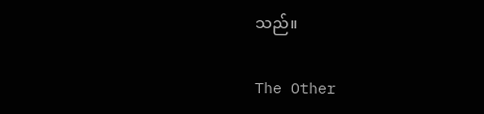သည်။

The Other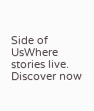Side of UsWhere stories live. Discover now